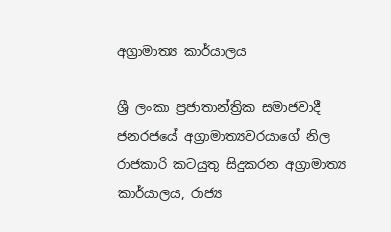අග්‍රාමාත්‍ය කාර්යාලය

ශ්‍රී ලංකා ප්‍ර‍ජාතාන්ත්‍රික සමාජවාදී ජනරජයේ අග්‍රාමාත්‍යවරයාගේ නිල රාජකාරි කටයුතු සිදුකරන අග්‍රාමාත්‍ය කාර්යාලය, රාජ්‍ය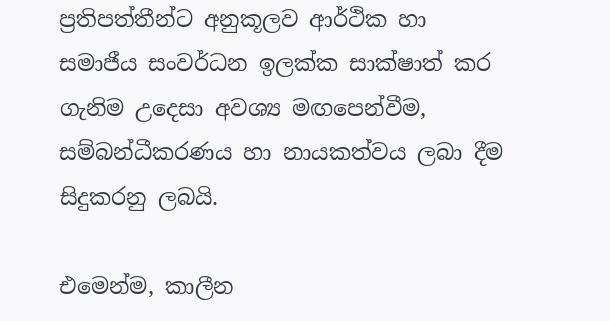ප්‍රතිපත්තීන්ට අනුකූලව ආර්ථික හා සමාජීය සංවර්ධන ඉලක්ක සාක්ෂාත් කර ගැනිම උදෙසා අවශ්‍ය මඟපෙන්වීම, සම්බන්ධීකරණය හා නායකත්වය ලබා දීම සිදුකරනු ලබයි.

එමෙන්ම, කාලීන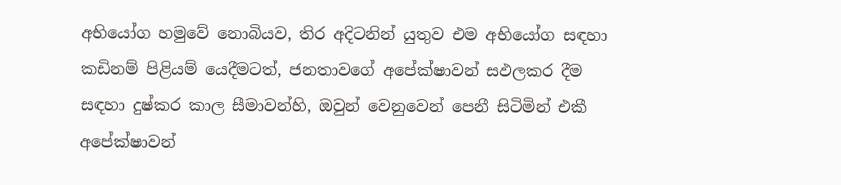අභියෝග හමුවේ නොබියව, තිර අදිටනින් යුතුව එම අභියෝග සඳහා කඩිනම් පිළියම් යෙදීමටත්, ජනතාවගේ අපේක්ෂාවන් සඵලකර දීම සඳහා දුෂ්කර කාල සීමාවන්හි, ඔවුන් වෙනුවෙන් පෙනී සිටිමින් එකී අපේක්ෂාවන්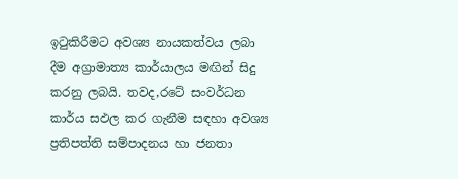ඉටුකිරීමට අවශ්‍ය නායකත්වය ලබා දීම අග්‍රාමාත්‍ය කාර්යාලය මඟින් සිදු කරනු ලබයි. තවද,රටේ සංවර්ධන කාර්ය සඵල කර ගැනීම සඳහා අවශ්‍ය ප්‍රතිපත්ති සම්පාදනය හා ජනතා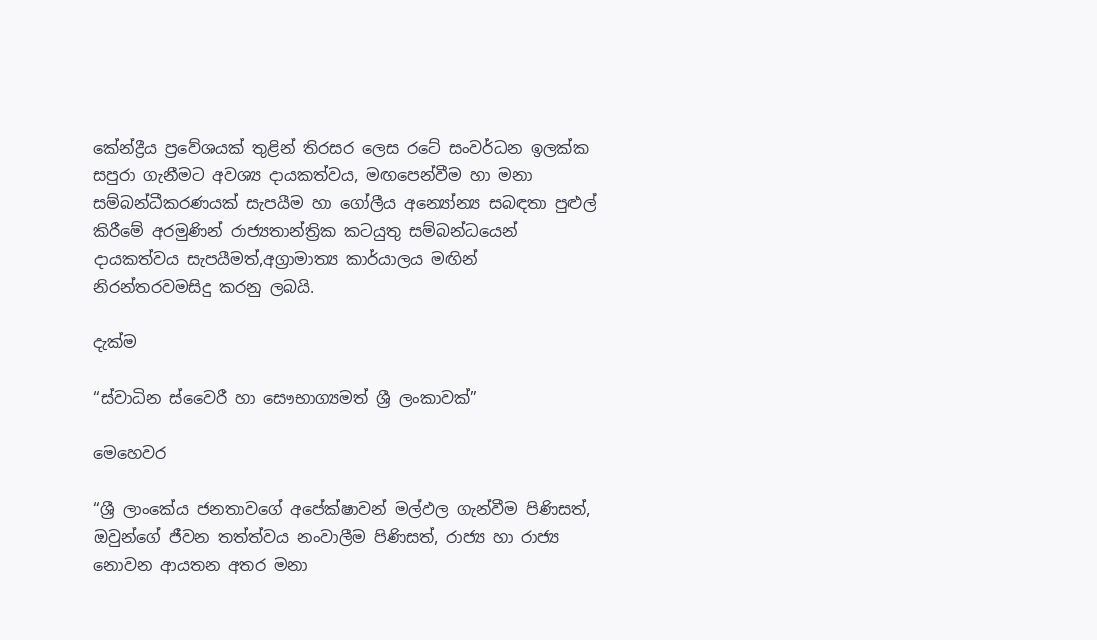කේන්ද්‍රීය ප්‍රවේශයක් තුළින් තිරසර ලෙස රටේ සංවර්ධන ඉලක්ක සපුරා ගැනීමට අවශ්‍ය දායකත්වය, මඟපෙන්වීම හා මනා සම්බන්ධීකරණයක් සැපයීම හා ගෝලීය අන්‍යෝන්‍ය සබඳතා පුළුල් කිරීමේ අරමුණින් රාජ්‍යතාන්ත්‍රික කටයුතු සම්බන්ධයෙන් දායකත්වය සැපයීමත්,අග්‍රාමාත්‍ය කාර්යාලය මඟින් නිරන්තරවමසිදු කරනු ලබයි.

දැක්ම

“ස්වාධින ස්වෛරී හා සෞභාග්‍යමත් ශ්‍රී ලංකාවක්”

මෙහෙවර

“ශ්‍රී ලාංකේය ජනතාවගේ අපේක්ෂාවන් මල්ඵල ගැන්වීම පිණිසත්, ඔවුන්ගේ ජීවන තත්ත්වය නංවාලීම පිණිසත්, රාජ්‍ය හා රාජ්‍ය නොවන ආයතන අතර මනා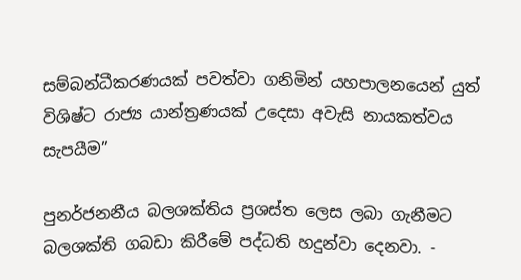සම්බන්ධීකරණයක් පවත්වා ගනිමින් යහපාලනයෙන් යුත් විශිෂ්ට රාජ්‍ය යාන්ත්‍ර‍ණයක් උදෙසා අවැසි නායකත්වය සැපයීම”

පුනර්ජනනීය බලශක්තිය ප්‍රශස්ත ලෙස ලබා ගැනීමට බලශක්ති ගබඩා කිරීමේ පද්ධති හදුන්වා දෙනවා. -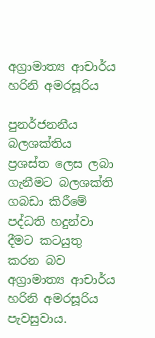අග්‍රාමාත්‍ය ආචාර්ය හරිනි අමරසූරිය

පුනර්ජනනීය බලශක්තිය ප්‍රශස්ත ලෙස ලබා ගැනීමට බලශක්ති ගබඩා කිරීමේ පද්ධති හදුන්වා දීමට කටයුතු කරන බව අග්‍රාමාත්‍ය ආචාර්ය හරිනි අමරසූරිය පැවසුවාය.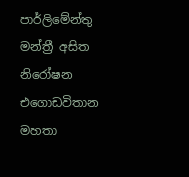පාර්ලිමේන්තු මන්ත්‍රී අසිත නිරෝෂන එගොඩවිතාන මහතා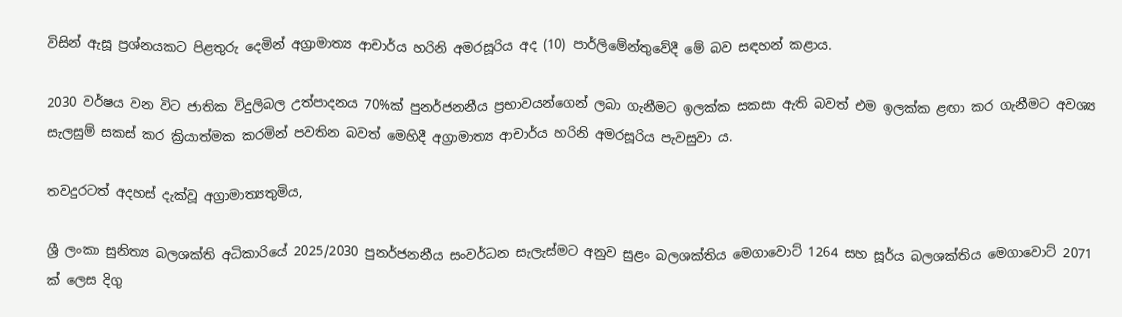විසින් ඇසූ ප්‍රශ්නයකට පිළතුරු දෙමින් අග්‍රාමාත්‍ය ආචාර්ය හරිනි අමරසූරිය අද (10) පාර්ලිමේන්තුවේදී මේ බව සඳහන් කළාය.

2030 වර්ෂය වන විට ජාතික විදුලිබල උත්පාදනය 70%ක් පුනර්ජනනීය ප්‍රභාවයන්ගෙන් ලබා ගැනීමට ඉලක්ක සකසා ඇති බවත් එම ඉලක්ක ළඟා කර ගැනීමට අවශ්‍ය සැලසුම් සකස් කර ක්‍රියාත්මක කරමින් පවතින බවත් මෙහිදී අග්‍රාමාත්‍ය ආචාර්ය හරිනි අමරසූරිය පැවසුවා ය.

තවදුරටත් අදහස් දැක්වූ අග්‍රාමාත්‍යතුමිය,

ශ්‍රී ලංකා සුනිත්‍ය බලශක්ති අධිකාරියේ 2025/2030 පුනර්ජනනීය සංවර්ධන සැලැස්මට අනුව සුළං බලශක්තිය මෙගාවොට් 1264 සහ සූර්ය බලශක්තිය මෙගාවොට් 2071 ක් ලෙස දිගු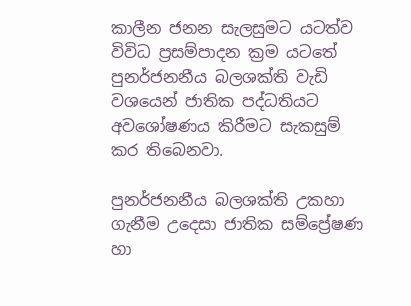කාලීන ජනන සැලසුමට යටත්ව විවිධ ප්‍රසම්පාදන ක්‍රම යටතේ පුනර්ජනනීය බලශක්ති වැඩි වශයෙන් ජාතික පද්ධතියට අවශෝෂණය කිරීමට සැකසුම් කර තිබෙනවා.

පුනර්ජනනීය බලශක්ති උකහා ගැනීම උදෙසා ජාතික සම්ප්‍රේෂණ හා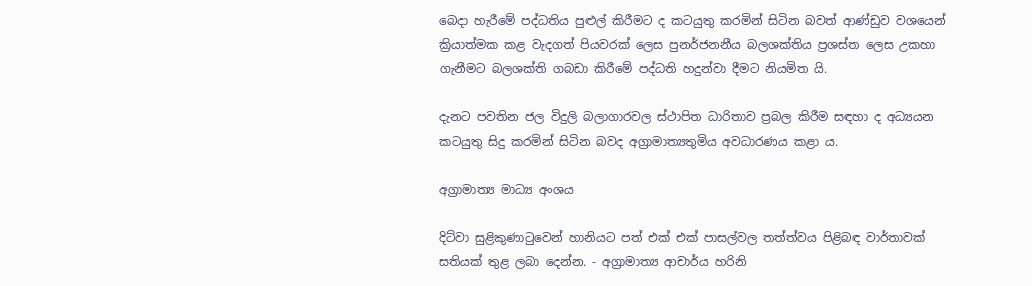බෙදා හැරීමේ පද්ධතිය පුළුල් කිරීමට ද කටයුතු කරමින් සිටින බවත් ආණ්ඩුව වශයෙන් ක්‍රියාත්මක කළ වැදගත් පියවරක් ලෙස පුනර්ජනනීය බලශක්තිය ප්‍රශස්ත ලෙස උකහා ගැනීමට බලශක්ති ගබඩා කිරීමේ පද්ධති හදුන්වා දීමට නියමිත යි.

දැනට පවතින ජල විදුලි බලාගාරවල ස්ථාපිත ධාරිතාව ප්‍රබල කිරීම සඳහා ද අධ්‍යයන කටයුතු සිදු කරමින් සිටින බවද අග්‍රාමාත්‍යතුමිය අවධාරණය කළා ය.

අග්‍රාමාත්‍ය මාධ්‍ය අංශය

දිට්වා සුළිකුණාටුවෙන් හානියට පත් එක් එක් පාසල්වල තත්ත්වය පිළිබඳ වාර්තාවක් සතියක් තුළ ලබා දෙන්න. - අග්‍රාමාත්‍ය ආචාර්ය හරිනි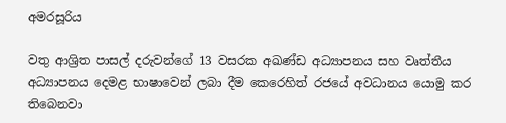අමරසූරිය

වතු ආශ්‍රිත පාසල් දරුවන්ගේ 13 වසරක අඛණ්ඩ අධ්‍යාපනය සහ වෘත්තීය අධ්‍යාපනය දෙමළ භාෂාවෙන් ලබා දීම කෙරෙහිත් රජයේ අවධානය යොමු කර තිබෙනවා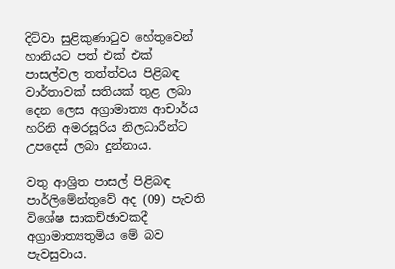දිට්වා සුළිකුණාටුව හේතුවෙන් හානියට පත් එක් එක් පාසල්වල තත්ත්වය පිළිබඳ වාර්තාවක් සතියක් තුළ ලබා දෙන ලෙස අග්‍රාමාත්‍ය ආචාර්ය හරිනි අමරසූරිය නිලධාරීන්ට උපදෙස් ලබා දුන්නාය.

වතු ආශ්‍රිත පාසල් පිළිබඳ පාර්ලිමේන්තුවේ අද (09) පැවති විශේෂ සාකච්ඡාවකදී අග්‍රාමාත්‍යතුමිය මේ බව පැවසුවාය.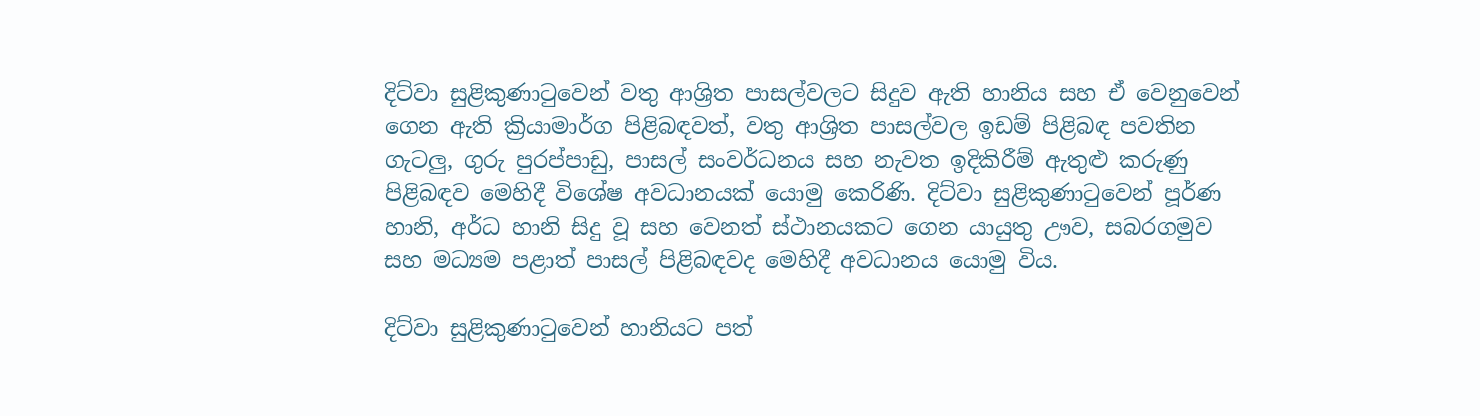දිට්වා සුළිකුණාටුවෙන් වතු ආශ්‍රිත පාසල්වලට සිදුව ඇති හානිය සහ ඒ වෙනුවෙන් ගෙන ඇති ක්‍රියාමාර්ග පිළිබඳවත්, වතු ආශ්‍රිත පාසල්වල ඉඩම් පිළිබඳ පවතින ගැටලු, ගුරු පුරප්පාඩු, පාසල් සංවර්ධනය සහ නැවත ඉදිකිරීම් ඇතුළු කරුණු පිළිබඳව මෙහිදී විශේෂ අවධානයක් යොමු කෙරිණි. දිට්වා සුළිකුණාටුවෙන් පූර්ණ හානි, අර්ධ හානි සිදු වූ සහ වෙනත් ස්ථානයකට ගෙන යායුතු ඌව, සබරගමුව සහ මධ්‍යම පළාත් පාසල් පිළිබඳවද මෙහිදී අවධානය යොමු විය.

දිට්වා සුළිකුණාටුවෙන් හානියට පත්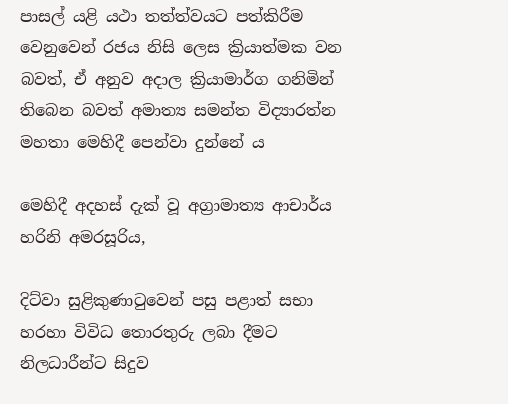පාසල් යළි යථා තත්ත්වයට පත්කිරීම වෙනුවෙන් රජය නිසි ලෙස ක්‍රියාත්මක වන බවත්, ඒ අනුව අදාල ක්‍රියාමාර්ග ගනිමින් තිබෙන බවත් අමාත්‍ය සමන්ත විද්‍යාරත්න මහතා මෙහිදී පෙන්වා දුන්නේ ය

මෙහිදී අදහස් දැක් වූ අග්‍රාමාත්‍ය ආචාර්ය හරිනි අමරසූරිය,

දිට්වා සුළිකුණාටුවෙන් පසු පළාත් සභා හරහා විවිධ තොරතුරු ලබා දීමට නිලධාරීන්ට සිදුව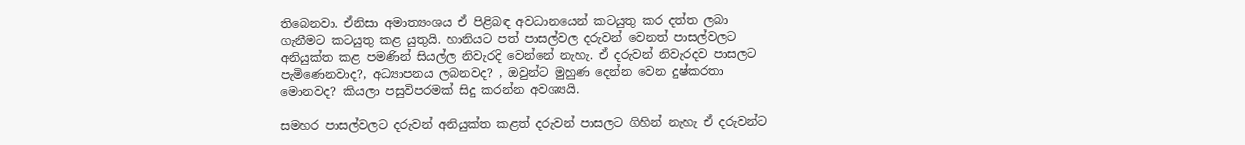තිබෙනවා. ඒනිසා අමාත්‍යංශය ඒ පිළිබඳ අවධානයෙන් කටයුතු කර දත්ත ලබා ගැනීමට කටයුතු කළ යුතුයි. හානියට පත් පාසල්වල දරුවන් වෙනත් පාසල්වලට අනියුක්ත කළ පමණින් සියල්ල නිවැරදි වෙන්නේ නැහැ. ඒ දරුවන් නිවැරදව පාසලට පැමිණෙනවාද?, අධ්‍යාපනය ලබනවද? , ඔවුන්ට මුහුණ දෙන්න වෙන දුෂ්කරතා මොනවද? කියලා පසුවිපරමක් සිදු කරන්න අවශ්‍යයි.

සමහර පාසල්වලට දරුවන් අනියුක්ත කළත් දරුවන් පාසලට ගිහින් නැහැ ඒ දරුවන්ට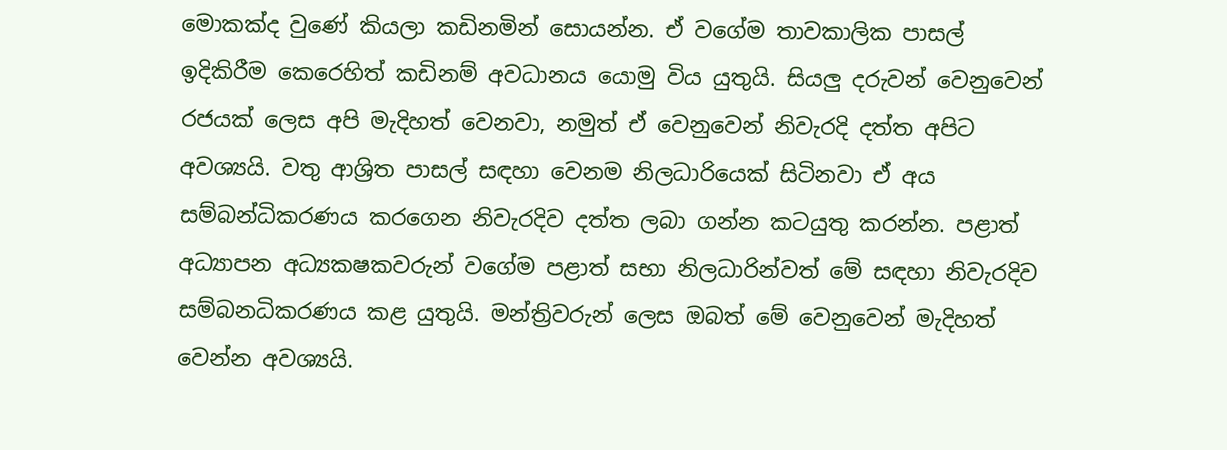මොකක්ද වුණේ කියලා කඩිනමින් සොයන්න. ඒ වගේම තාවකාලික පාසල් ඉදිකිරීම කෙරෙහිත් කඩිනම් අවධානය යොමු විය යුතුයි. සියලු දරුවන් වෙනුවෙන් රජයක් ලෙස අපි මැදිහත් වෙනවා, නමුත් ඒ වෙනුවෙන් නිවැරදි දත්ත අපිට අවශ්‍යයි. වතු ආශ්‍රිත පාසල් සඳහා වෙනම නිලධාරියෙක් සිටිනවා ඒ අය සම්බන්ධිකරණය කරගෙන නිවැරදිව දත්ත ලබා ගන්න කටයුතු කරන්න. පළාත් අධ්‍යාපන අධ්‍යකෂකවරුන් වගේම පළාත් සභා නිලධාරින්වත් මේ සඳහා නිවැරදිව සම්බනධිකරණය කළ යුතුයි. මන්ත්‍රිවරුන් ලෙස ඔබත් මේ වෙනුවෙන් මැදිහත් වෙන්න අවශ්‍යයි.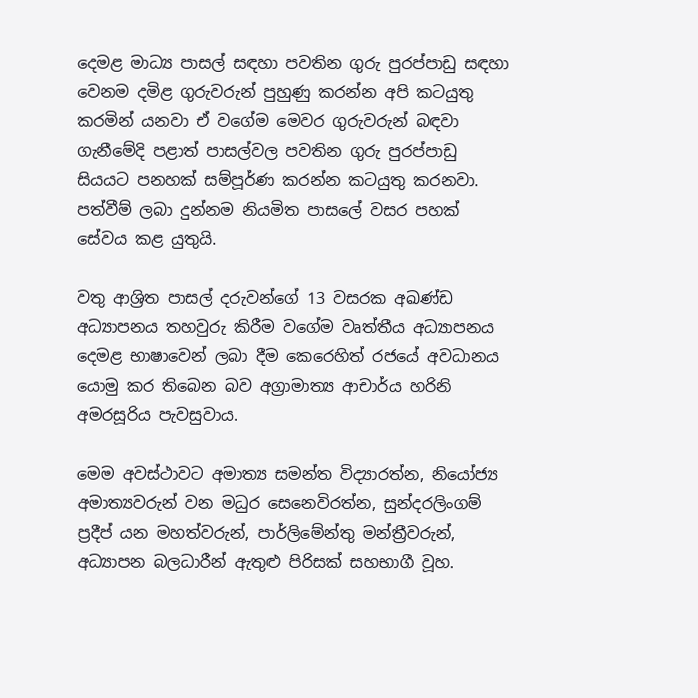දෙමළ මාධ්‍ය පාසල් සඳහා පවතින ගුරු පුරප්පාඩු සඳහා වෙනම දමිළ ගුරුවරුන් පුහුණු කරන්න අපි කටයුතු කරමින් යනවා ඒ වගේම මෙවර ගුරුවරුන් බඳවා ගැනීමේදි පළාත් පාසල්වල පවතින ගුරු පුරප්පාඩු සියයට පනහක් සම්පූර්ණ කරන්න කටයුතු කරනවා. පත්වීම් ලබා දුන්නම නියමිත පාසලේ වසර පහක් සේවය කළ යුතුයි.

වතු ආශ්‍රිත පාසල් දරුවන්ගේ 13 වසරක අඛණ්ඩ අධ්‍යාපනය තහවුරු කිරීම වගේම වෘත්තීය අධ්‍යාපනය දෙමළ භාෂාවෙන් ලබා දීම කෙරෙහිත් රජයේ අවධානය යොමු කර තිබෙන බව අග්‍රාමාත්‍ය ආචාර්ය හරිනි අමරසූරිය පැවසුවාය.

මෙම අවස්ථාවට අමාත්‍ය සමන්ත විද්‍යාරත්න, නියෝජ්‍ය අමාත්‍යවරුන් වන මධුර සෙනෙවිරත්න, සුන්දරලිංගම් ප්‍රදීප් යන මහත්වරුන්, පාර්ලිමේන්තු මන්ත්‍රීවරුන්, අධ්‍යාපන බලධාරීන් ඇතුළු පිරිසක් සහභාගී වූහ.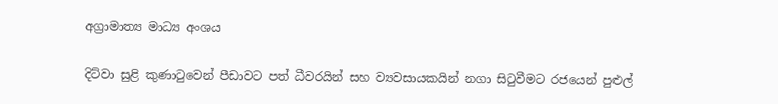අග්‍රාමාත්‍ය මාධ්‍ය අංශය

දිට්වා සුළි කුණාටුවෙන් පීඩාවට පත් ධීවරයින් සහ ව්‍යවසායකයින් නගා සිටුවීමට රජයෙන් පුළුල්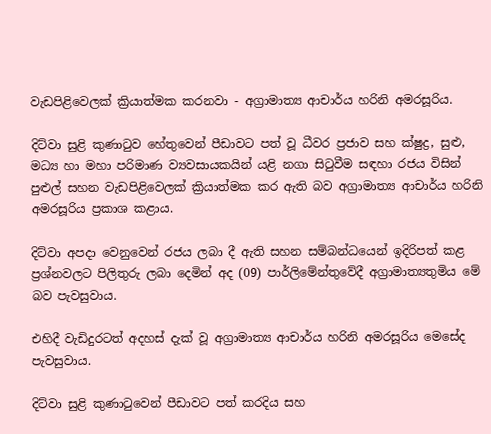වැඩපිළිවෙලක් ක්‍රියාත්මක කරනවා - අග්‍රාමාත්‍ය ආචාර්ය හරිනි අමරසූරිය.

දිට්වා සුළි කුණාටුව හේතුවෙන් පීඩාවට පත් වූ ධීවර ප්‍රජාව සහ ක්ෂුද්‍ර, සුළු, මධ්‍ය හා මහා පරිමාණ ව්‍යවසායකයින් යළි නගා සිටුවීම සඳහා රජය විසින් පුළුල් සහන වැඩපිළිවෙලක් ක්‍රියාත්මක කර ඇති බව අග්‍රාමාත්‍ය ආචාර්ය හරිනි අමරසූරිය ප්‍රකාශ කළාය.

දිට්වා අපදා වෙනුවෙන් රජය ලබා දී ඇති සහන සම්බන්ධයෙන් ඉදිරිපත් කළ ප්‍රශ්නවලට පිලිතුරු ලබා දෙමින් අද (09) පාර්ලිමේන්තුවේදී අග්‍රාමාත්‍යතුමිය මේ බව පැවසුවාය.

එහිදී වැඩිදුරටත් අදහස් දැක් වූ අග්‍රාමාත්‍ය ආචාර්ය හරිනි අමරසූරිය මෙසේද පැවසුවාය.

දිට්වා සුළි කුණාටුවෙන් පීඩාවට පත් කරදිය සහ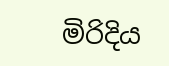මිරිදිය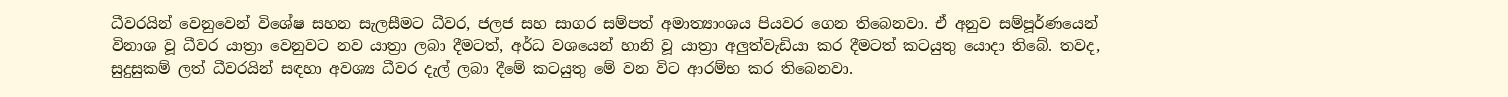ධීවරයින් වෙනුවෙන් විශේෂ සහන සැලසීමට ධීවර, ජලජ සහ සාගර සම්පත් අමාත්‍යාංශය පියවර ගෙන තිබෙනවා. ඒ අනුව සම්පූර්ණයෙන් විනාශ වූ ධීවර යාත්‍රා වෙනුවට නව යාත්‍රා ලබා දීමටත්, අර්ධ වශයෙන් හානි වූ යාත්‍රා අලුත්වැඩියා කර දීමටත් කටයුතු යොදා තිබේ. තවද, සුදුසුකම් ලත් ධීවරයින් සඳහා අවශ්‍ය ධීවර දැල් ලබා දීමේ කටයුතු මේ වන විට ආරම්භ කර තිබෙනවා.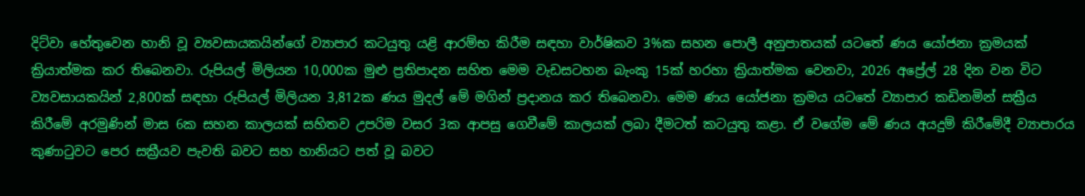දිට්වා හේතුවෙන හානි වූ ව්‍යවසායකයින්ගේ ව්‍යාපාර කටයුතු යළි ආරම්භ කිරීම සඳහා වාර්ෂිකව 3%ක සහන පොලී අනුපාතයක් යටතේ ණය යෝජනා ක්‍රමයක් ක්‍රියාත්මක කර තිබෙනවා. රුපියල් මිලියන 10,000ක මුළු ප්‍රතිපාදන සහිත මෙම වැඩසටහන බැංකු 15ක් හරහා ක්‍රියාත්මක වෙනවා, 2026 අප්‍රේල් 28 දින වන විට ව්‍යවසායකයින් 2,800ක් සඳහා රුපියල් මිලියන 3,812ක ණය මුදල් මේ මගින් ප්‍රදානය කර තිබෙනවා. මෙම ණය යෝජනා ක්‍රමය යටතේ ව්‍යාපාර කඩිනමින් සක්‍රීය කිරීමේ අරමුණින් මාස 6ක සහන කාලයක් සහිතව උපරිම වසර 3ක ආපසු ගෙවීමේ කාලයක් ලබා දීමටත් කටයුතු කළා. ඒ වගේම මේ ණය අයදුම් කිරීමේදී ව්‍යාපාරය කුණාටුවට පෙර සක්‍රීයව පැවති බවට සහ හානියට පත් වූ බවට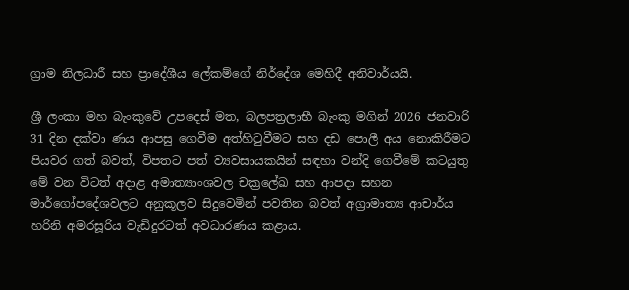ග්‍රාම නිලධාරී සහ ප්‍රාදේශීය ලේකම්ගේ නිර්දේශ මෙහිදී අනිවාර්යයි.

ශ්‍රී ලංකා මහ බැංකුවේ උපදෙස් මත, බලපත්‍රලාභී බැංකු මගින් 2026 ජනවාරි 31 දින දක්වා ණය ආපසු ගෙවීම අත්හිටුවීමට සහ දඩ පොලී අය නොකිරීමට පියවර ගත් බවත්, විපතට පත් ව්‍යවසායකයින් සඳහා වන්දි ගෙවීමේ කටයුතු මේ වන විටත් අදාළ අමාත්‍යාංශවල චක්‍රලේඛ සහ ආපදා සහන මාර්ගෝපදේශවලට අනුකූලව සිදුවෙමින් පවතින බවත් අග්‍රාමාත්‍ය ආචාර්ය හරිනි අමරසූරිය වැඩිදුරටත් අවධාරණය කළාය.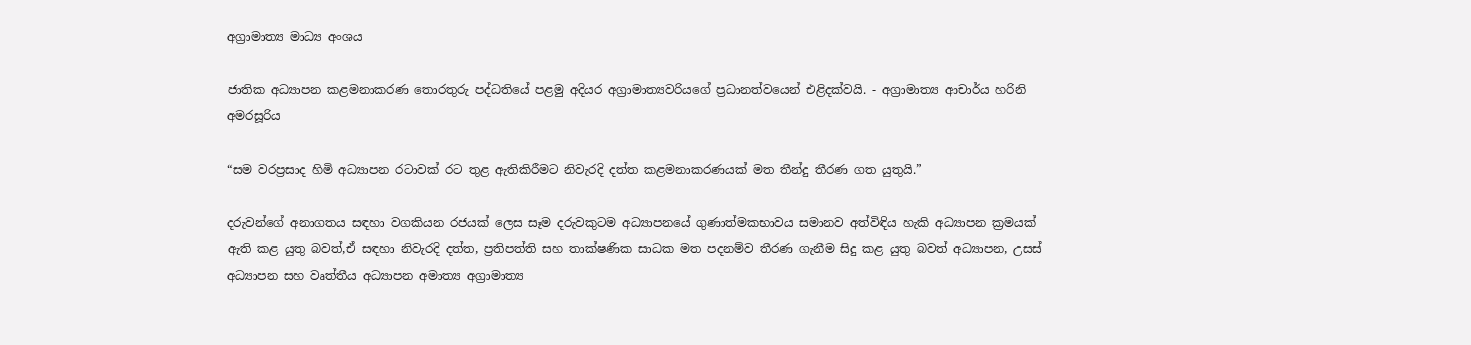අග්‍රාමාත්‍ය මාධ්‍ය අංශය

ජාතික අධ්‍යාපන කළමනාකරණ තොරතුරු පද්ධතියේ පළමු අදියර අග්‍රාමාත්‍යවරියගේ ප්‍රධානත්වයෙන් එළිදක්වයි. - අග්‍රාමාත්‍ය ආචාර්ය හරිනි අමරසූරිය

“සම වරප්‍රසාද හිමි අධ්‍යාපන රටාවක් රට තුළ ඇතිකිරීමට නිවැරදි දත්ත කළමනාකරණයක් මත තීන්දු තීරණ ගත යුතුයි.”

දරුවන්ගේ අනාගතය සඳහා වගකියන රජයක් ලෙස සෑම දරුවකුටම අධ්‍යාපනයේ ගුණාත්මකභාවය සමානව අත්විඳිය හැකි අධ්‍යාපන ක්‍රමයක් ඇති කළ යුතු බවත්,ඒ සඳහා නිවැරදි දත්ත, ප්‍රතිපත්ති සහ තාක්ෂණික සාධක මත පදනම්ව තීරණ ගැනීම සිදු කළ යුතු බවත් අධ්‍යාපන, උසස් අධ්‍යාපන සහ වෘත්තීය අධ්‍යාපන අමාත්‍ය අග්‍රාමාත්‍ය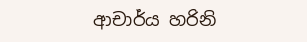ආචාර්ය හරිනි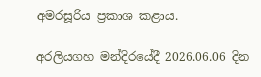අමරසූරිය ප්‍රකාශ කළාය.

අරලියගහ මන්දිරයේදී 2026.06.06 දින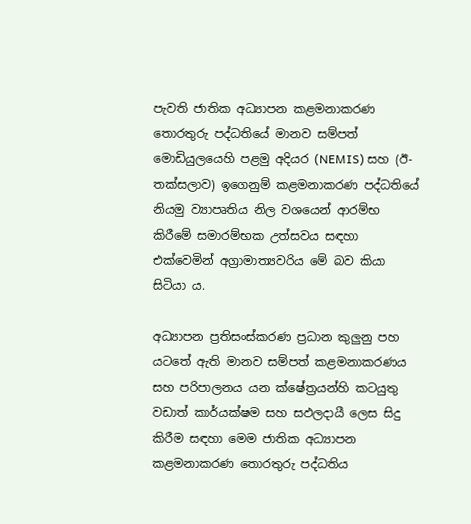පැවති ජාතික අධ්‍යාපන කළමනාකරණ තොරතුරු පද්ධතියේ මානව සම්පත් මොඩියුලයෙහි පළමු අදියර (NEMIS) සහ (ඊ-තක්සලාව) ඉගෙනුම් කළමනාකරණ පද්ධතියේ නියමු ව්‍යාපෘතිය නිල වශයෙන් ආරම්භ කිරීමේ සමාරම්භක උත්සවය සඳහා එක්වෙමින් අග්‍රාමාත්‍යවරිය මේ බව කියා සිටියා ය.

අධ්‍යාපන ප්‍රතිසංස්කරණ ප්‍රධාන කුලුනු පහ යටතේ ඇති මානව සම්පත් කළමනාකරණය සහ පරිපාලනය යන ක්ෂේත්‍රයන්හි කටයුතු වඩාත් කාර්යක්ෂම සහ සඵලදායී ලෙස සිදු කිරීම සඳහා මෙම ජාතික අධ්‍යාපන කළමනාකරණ තොරතුරු පද්ධතිය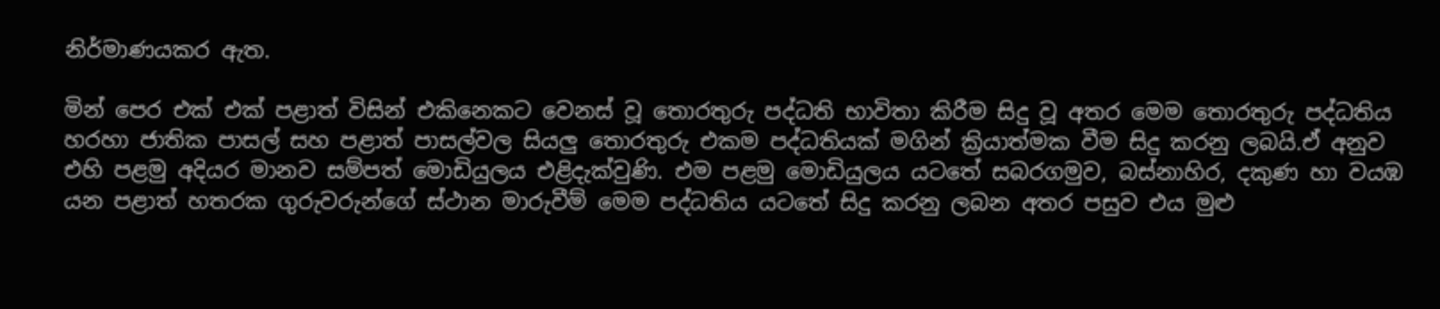නිර්මාණයකර ඇත.

මින් පෙර එක් එක් පළාත් විසින් එකිනෙකට වෙනස් වූ තොරතුරු පද්ධති භාවිතා කිරීම සිදු වූ අතර මෙම තොරතුරු පද්ධතිය හරහා ජාතික පාසල් සහ පළාත් පාසල්වල සියලු තොරතුරු එකම පද්ධතියක් මගින් ක්‍රියාත්මක වීම සිදු කරනු ලබයි.ඒ අනුව එහි පළමු අදියර මානව සම්පත් මොඩියුලය එළිදැක්වුණි. එම පළමු මොඩියුලය යටතේ සබරගමුව, බස්නාහිර, දකුණ හා වයඹ යන පළාත් හතරක ගුරුවරුන්ගේ ස්ථාන මාරුවීම් මෙම පද්ධතිය යටතේ සිදු කරනු ලබන අතර පසුව එය මුළු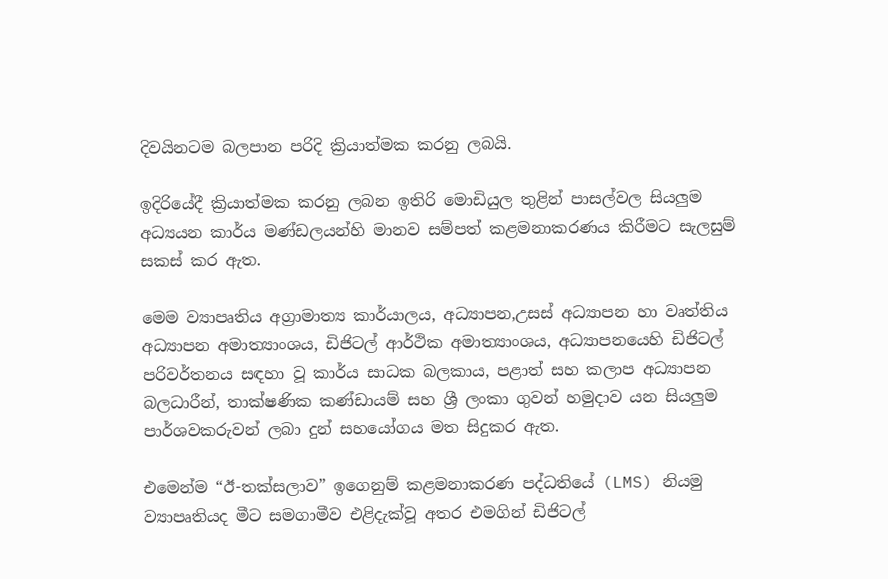දිවයිනටම බලපාන පරිදි ක්‍රියාත්මක කරනු ලබයි.

ඉදිරියේදී ක්‍රියාත්මක කරනු ලබන ඉතිරි මොඩියුල තුළින් පාසල්වල සියලුම අධ්‍යයන කාර්ය මණ්ඩලයන්හි මානව සම්පත් කළමනාකරණය කිරීමට සැලසුම් සකස් කර ඇත.

මෙම ව්‍යාපෘතිය අග්‍රාමාත්‍ය කාර්යාලය, අධ්‍යාපන,උසස් අධ්‍යාපන හා වෘත්තිය අධ්‍යාපන අමාත්‍යාංශය, ඩිජිටල් ආර්ථික අමාත්‍යාංශය, අධ්‍යාපනයෙහි ඩිජිටල් පරිවර්තනය සඳහා වූ කාර්ය සාධක බලකාය, පළාත් සහ කලාප අධ්‍යාපන බලධාරීන්, තාක්ෂණික කණ්ඩායම් සහ ශ්‍රී ලංකා ගුවන් හමුදාව යන සියලුම පාර්ශවකරුවන් ලබා දුන් සහයෝගය මත සිදුකර ඇත.

එමෙන්ම “ඊ-තක්සලාව” ඉගෙනුම් කළමනාකරණ පද්ධතියේ (LMS) නියමු ව්‍යාපෘතියද මීට සමගාමීව එළිදැක්වූ අතර එමගින් ඩිජිටල්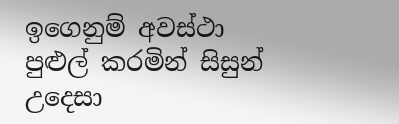ඉගෙනුම් අවස්ථා පුළුල් කරමින් සිසුන් උදෙසා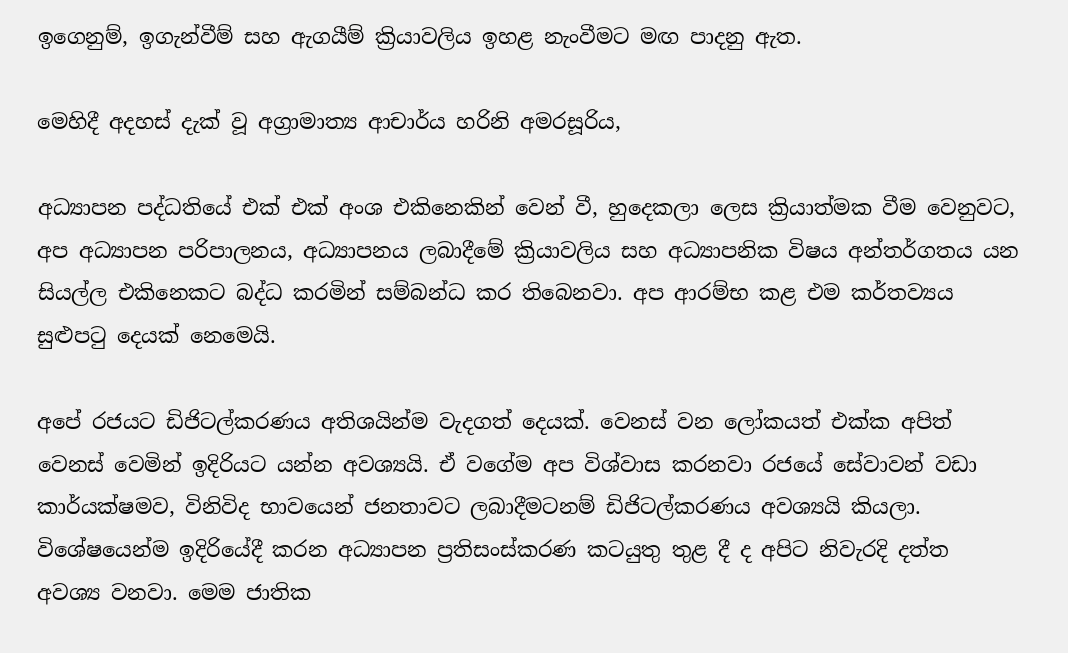ඉගෙනුම්, ඉගැන්වීම් සහ ඇගයීම් ක්‍රියාවලිය ඉහළ නැංවීමට මඟ පාදනු ඇත.

මෙහිදී අදහස් දැක් වූ අග්‍රාමාත්‍ය ආචාර්ය හරිනි අමරසූරිය,

අධ්‍යාපන පද්ධතියේ එක් එක් අංශ එකිනෙකින් වෙන් වී, හුදෙකලා ලෙස ක්‍රියාත්මක වීම වෙනුවට, අප අධ්‍යාපන පරිපාලනය, අධ්‍යාපනය ලබාදීමේ ක්‍රියාවලිය සහ අධ්‍යාපනික විෂය අන්තර්ගතය යන සියල්ල එකිනෙකට බද්ධ කරමින් සම්බන්ධ කර තිබෙනවා. අප ආරම්භ කළ එම කර්තව්‍යය සුළුපටු දෙයක් නෙමෙයි.

අපේ රජයට ඩිජිටල්කරණය අතිශයින්ම වැදගත් දෙයක්. වෙනස් වන ලෝකයත් එක්ක අපිත් වෙනස් වෙමින් ඉදිරියට යන්න අවශ්‍යයි. ඒ වගේම අප විශ්වාස කරනවා රජයේ සේවාවන් වඩා කාර්යක්ෂමව, විනිවිද භාවයෙන් ජනතාවට ලබාදීමටනම් ඩිජිටල්කරණය අවශ්‍යයි කියලා. විශේෂයෙන්ම ඉදිරියේදී කරන අධ්‍යාපන ප්‍රතිසංස්කරණ කටයුතු තුළ දී ද අපිට නිවැරදි දත්ත අවශ්‍ය වනවා. මෙම ජාතික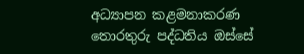අධ්‍යාපන කළමනාකරණ තොරතුරු පද්ධතිය ඔස්සේ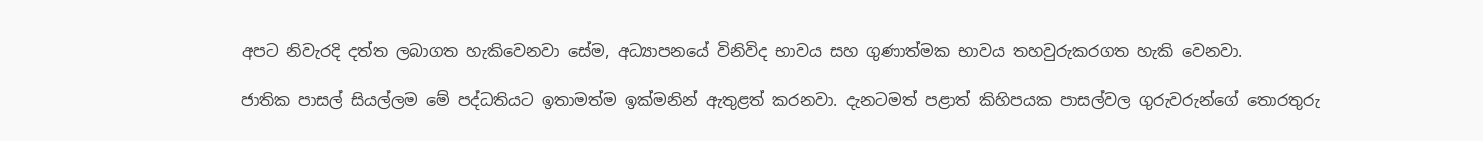අපට නිවැරදි දත්ත ලබාගත හැකිවෙනවා සේම, අධ්‍යාපනයේ විනිවිද භාවය සහ ගුණාත්මක භාවය තහවුරුකරගත හැකි වෙනවා.

ජාතික පාසල් සියල්ලම මේ පද්ධතියට ඉතාමත්ම ඉක්මනින් ඇතුළත් කරනවා. දැනටමත් පළාත් කිහිපයක පාසල්වල ගුරුවරුන්ගේ තොරතුරු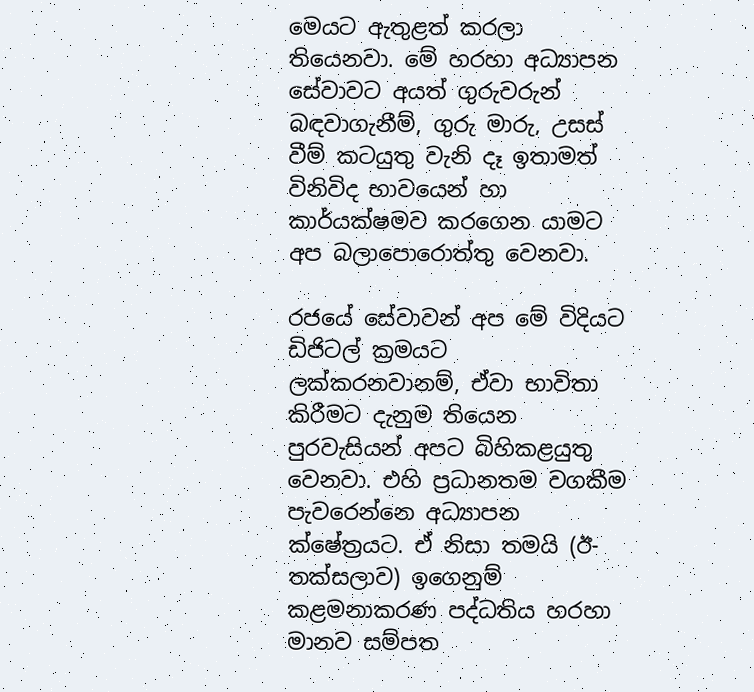මෙයට ඇතුළත් කරලා තියෙනවා. මේ හරහා අධ්‍යාපන සේවාවට අයත් ගුරුවරුන් බඳවාගැනීම්, ගුරු මාරු, උසස් වීම් කටයුතු වැනි දෑ ඉතාමත් විනිවිද භාවයෙන් හා කාර්යක්ෂමව කරගෙන යාමට අප බලාපොරොත්තු වෙනවා.

රජයේ සේවාවන් අප මේ විදියට ඩිජිටල් ක්‍රමයට ලක්කරනවානම්, ඒවා භාවිතා කිරීමට දැනුම තියෙන පුරවැසියන් අපට බිහිකළයුතු වෙනවා. එහි ප්‍රධානතම වගකීම පැවරෙන්නෙ අධ්‍යාපන ක්ෂේත්‍රයට. ඒ නිසා තමයි (ඊ-තක්සලාව) ඉගෙනුම් කළමනාකරණ පද්ධතිය හරහා මානව සම්පත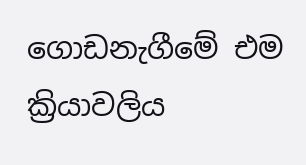ගොඩනැගීමේ එම ක්‍රියාවලිය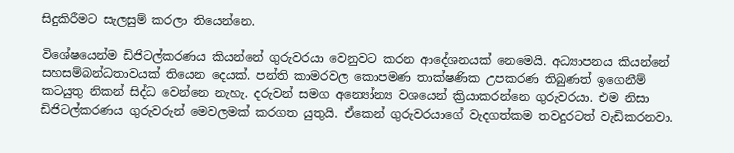සිදුකිරීමට සැලසුම් කරලා තියෙන්නෙ.

විශේෂයෙන්ම ඩිජිටල්කරණය කියන්නේ ගුරුවරයා වෙනුවට කරන ආදේශනයක් නෙමෙයි. අධ්‍යාපනය කියන්නේ සහසම්බන්ධතාවයක් තියෙන දෙයක්. පන්ති කාමරවල කොපමණ තාක්ෂණික උපකරණ තිබුණත් ඉගෙනීම් කටයුතු නිකන් සිද්ධ වෙන්නෙ නැහැ. දරුවන් සමග අන්‍යෝන්‍ය වශයෙන් ක්‍රියාකරන්නෙ ගුරුවරයා. එම නිසා ඩිජිටල්කරණය ගුරුවරුන් මෙවලමක් කරගත යුතුයි. ඒකෙන් ගුරුවරයාගේ වැදගත්කම තවදුරටත් වැඩිකරනවා.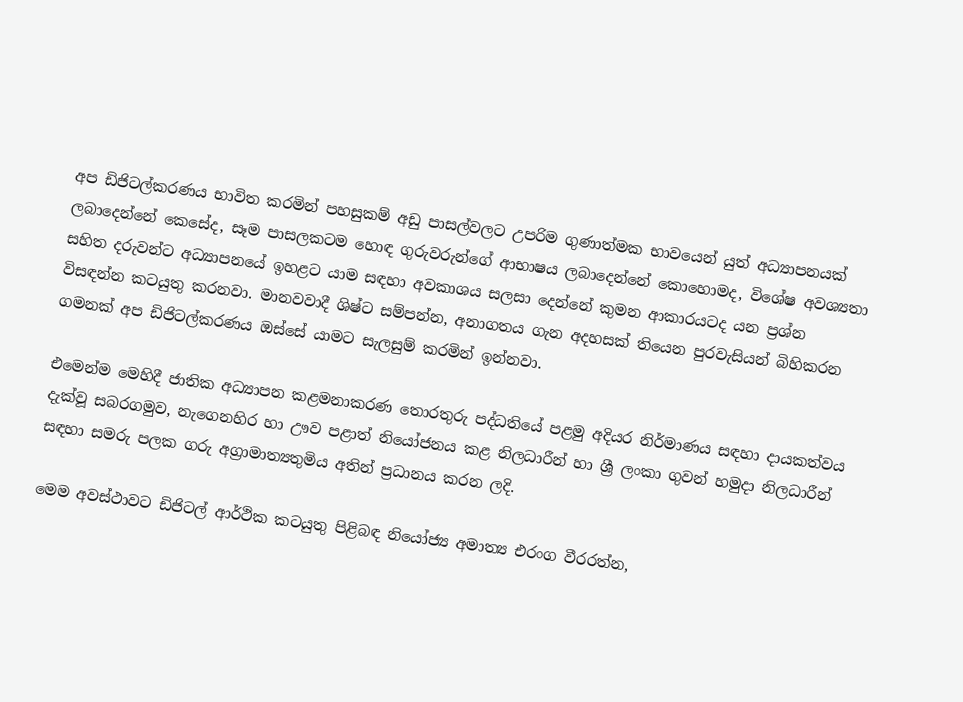අප ඩිජිටල්කරණය භාවිත කරමින් පහසුකම් අඩු පාසල්වලට උපරිම ගුණාත්මක භාවයෙන් යුත් අධ්‍යාපනයක් ලබාදෙන්නේ කෙසේද, සෑම පාසලකටම හොඳ ගුරුවරුන්ගේ ආභාෂය ලබාදෙන්නේ කොහොමද, විශේෂ අවශ්‍යතා සහිත දරුවන්ට අධ්‍යාපනයේ ඉහළට යාම සඳහා අවකාශය සලසා දෙන්නේ කුමන ආකාරයටද යන ප්‍රශ්න විසඳන්න කටයුතු කරනවා. මානවවාදී ශිෂ්ට සම්පන්න, අනාගතය ගැන අදහසක් තියෙන පුරවැසියන් බිහිකරන ගමනක් අප ඩිජිටල්කරණය ඔස්සේ යාමට සැලසුම් කරමින් ඉන්නවා.

එමෙන්ම මෙහිදී ජාතික අධ්‍යාපන කළමනාකරණ තොරතුරු පද්ධතියේ පළමු අදියර නිර්මාණය සඳහා දායකත්වය දැක්වූ සබරගමුව, නැගෙනහිර හා ඌව පළාත් නියෝජනය කළ නිලධාරීන් හා ශ්‍රී ලංකා ගුවන් හමුදා නිලධාරීන් සඳහා සමරු පලක ගරු අග්‍රාමාත්‍යතුමිය අතින් ප්‍රධානය කරන ලදි.

මෙම අවස්ථාවට ඩිජිටල් ආර්ථික කටයුතු පිළිබඳ නියෝජ්‍ය අමාත්‍ය එරංග වීරරත්න,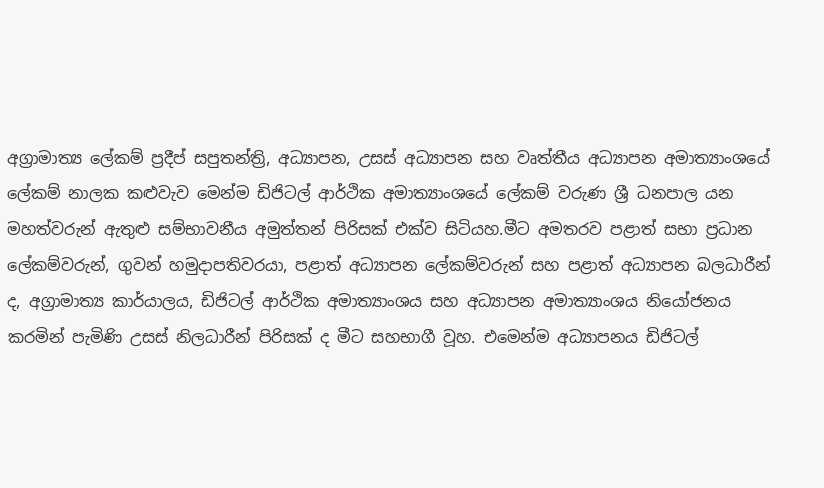අග්‍රාමාත්‍ය ලේකම් ප්‍රදීප් සපුතන්ත්‍රි, අධ්‍යාපන, උසස් අධ්‍යාපන සහ වෘත්තීය අධ්‍යාපන අමාත්‍යාංශයේ ලේකම් නාලක කළුවැව මෙන්ම ඩිජිටල් ආර්ථික අමාත්‍යාංශයේ ලේකම් වරුණ ශ්‍රී ධනපාල යන මහත්වරුන් ඇතුළු සම්භාවනීය අමුත්තන් පිරිසක් එක්ව සිටියහ.මීට අමතරව පළාත් සභා ප්‍රධාන ලේකම්වරුන්, ගුවන් හමුදාපතිවරයා, පළාත් අධ්‍යාපන ලේකම්වරුන් සහ පළාත් අධ්‍යාපන බලධාරීන් ද, අග්‍රාමාත්‍ය කාර්යාලය, ඩිජිටල් ආර්ථික අමාත්‍යාංශය සහ අධ්‍යාපන අමාත්‍යාංශය නියෝජනය කරමින් පැමිණි උසස් නිලධාරීන් පිරිසක් ද මීට සහභාගී වූහ. එමෙන්ම අධ්‍යාපනය ඩිජිටල්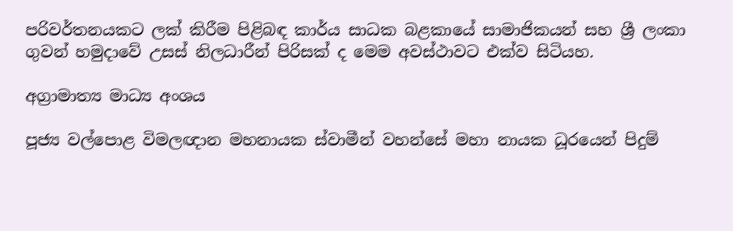පරිවර්තනයකට ලක් කිරීම පිළිබඳ කාර්ය සාධක බළකායේ සාමාජිකයන් සහ ශ්‍රී ලංකා ගුවන් හමුදාවේ උසස් නිලධාරීන් පිරිසක් ද මෙම අවස්ථාවට එක්ව සිටියහ.

අග්‍රාමාත්‍ය මාධ්‍ය අංශය

පූජ්‍ය වල්පොළ විමලඥාන මහනායක ස්වාමීන් වහන්සේ මහා නායක ධූරයෙන් පිදුම්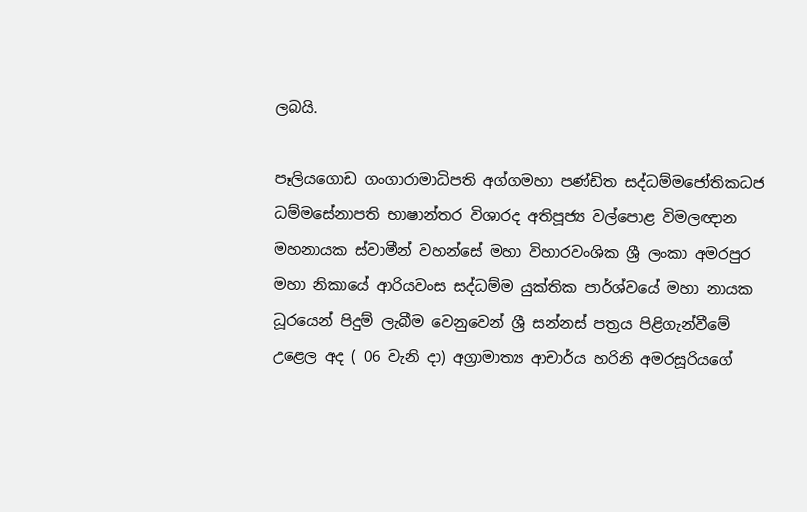ලබයි.

පෑලියගොඩ ගංගාරාමාධිපති අග්ගමහා පණ්ඩිත සද්ධම්මජෝතිකධජ ධම්මසේනාපති භාෂාන්තර විශාරද අතිපූජ්‍ය වල්පොළ විමලඥාන මහනායක ස්වාමීන් වහන්සේ මහා විහාරවංශික ශ්‍රී ලංකා අමරපුර මහා නිකායේ ආරියවංස සද්ධම්ම යුක්තික පාර්ශ්වයේ මහා නායක ධූරයෙන් පිදුම් ලැබීම වෙනුවෙන් ශ්‍රී සන්නස් පත්‍රය පිළිගැන්වීමේ උළෙල අද ( 06 වැනි දා) අග්‍රාමාත්‍ය ආචාර්ය හරිනි අමරසූරියගේ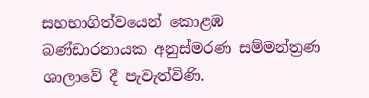සහභාගිත්වයෙන් කොළඹ බණ්ඩාරනායක අනුස්මරණ සම්මන්ත්‍රණ ශාලාවේ දී පැවැත්විණි.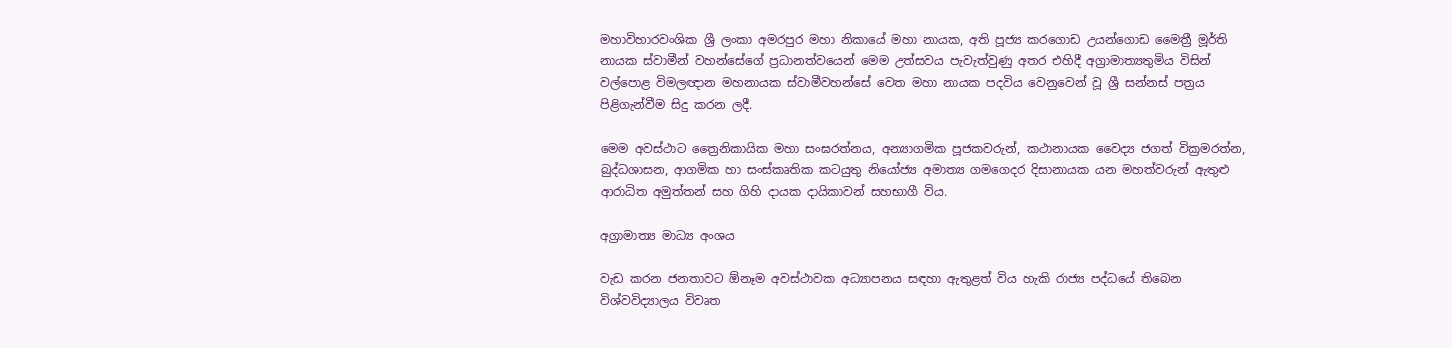මහාවිහාරවංශික ශ්‍රී ලංකා අමරපුර මහා නිකායේ මහා නායක, අති පූජ්‍ය කරගොඩ උයන්ගොඩ මෛත්‍රී මූර්ති නායක ස්වාමීන් වහන්සේගේ ප්‍රධානත්වයෙන් මෙම උත්සවය පැවැත්වුණු අතර එහිදී අග්‍රාමාත්‍යතුමිය විසින් වල්පොළ විමලඥාන මහනායක ස්වාමීවහන්සේ වෙත මහා නායක පදවිය වෙනුවෙන් වූ ශ්‍රී සන්නස් පත්‍රය පිළිගැන්වීම සිදු කරන ලදී.

මෙම අවස්ථාට ත්‍රෛනිකායික මහා සංඝරත්නය, අන්‍යාගමික පූජකවරුන්, කථානායක වෛද්‍ය ජගත් වික්‍රමරත්න, බුද්ධශාසන, ආගමික හා සංස්කෘතික කටයුතු නියෝජ්‍ය අමාත්‍ය ගමගෙදර දිසානායක යන මහත්වරුන් ඇතුළු ආරාධිත අමුත්තන් සහ ගිහි දායක දායිකාවන් සහභාගී විය.

අග්‍රාමාත්‍ය මාධ්‍ය අංශය

වැඩ කරන ජනතාවට ඕනෑම අවස්ථාවක අධ්‍යාපනය සඳහා ඇතුළත් විය හැකි රාජ්‍ය පද්ධයේ තිබෙන විශ්වවිද්‍යාලය විවෘත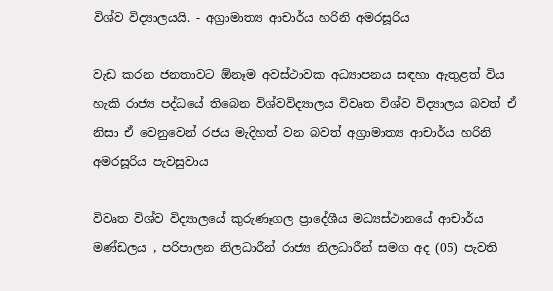විශ්ව විද්‍යාලයයි. - අග්‍රාමාත්‍ය ආචාර්ය හරිනි අමරසූරිය

වැඩ කරන ජනතාවට ඕනෑම අවස්ථාවක අධ්‍යාපනය සඳහා ඇතුළත් විය හැකි රාජ්‍ය පද්ධයේ තිබෙන විශ්වවිද්‍යාලය විවෘත විශ්ව විද්‍යාලය බවත් ඒ නිසා ඒ වෙනුවෙන් රජය මැදිහත් වන බවත් අග්‍රාමාත්‍ය ආචාර්ය හරිනි අමරසූරිය පැවසුවාය

විවෘත විශ්ව විද්‍යාලයේ කුරුණෑගල ප්‍රාදේශීය මධ්‍යස්ථානයේ ආචාර්ය මණ්ඩලය , පරිපාලන නිලධාරීන් රාජ්‍ය නිලධාරීන් සමග අද (05) පැවති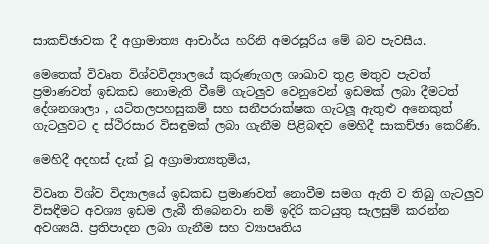සාකච්ඡාවක දී අග්‍රාමාත්‍ය ආචාර්ය හරිනි අමරසූරිය මේ බව පැවසීය.

මෙතෙක් විවෘත විශ්වවිද්‍යාලයේ කුරුණැගල ශාඛාව තුළ මතුව පැවත් ප්‍රමාණවත් ඉඩකඩ නොමැති වීමේ ගැටලුව වෙනුවෙන් ඉඩමක් ලබා දීමටත් දේශනශාලා , යටිතලපහසුකම් සහ සනීපරාක්ෂක ගැටලූ ඇතුළු අනෙකුත් ගැටලුවට ද ස්ථිරසාර විසඳුමක් ලබා ගැනීම පිළිබඳව මෙහිදී සාකච්ඡා කෙරිණි.

මෙහිදී අදහස් දැක් වූ අග්‍රාමාත්‍යතුමිය,

විවෘත විශ්ව විද්‍යාලයේ ඉඩකඩ ප්‍රමාණවත් නොවීම සමග ඇති ව තිබු ගැටලුව විසඳීමට අවශ්‍ය ඉඩම ලැබී තිබෙනවා නම් ඉදිරි කටයුතු සැලසුම් කරන්න අවශ්‍යයි. ප්‍රතිපාදන ලබා ගැනීම සහ ව්‍යාපෘතිය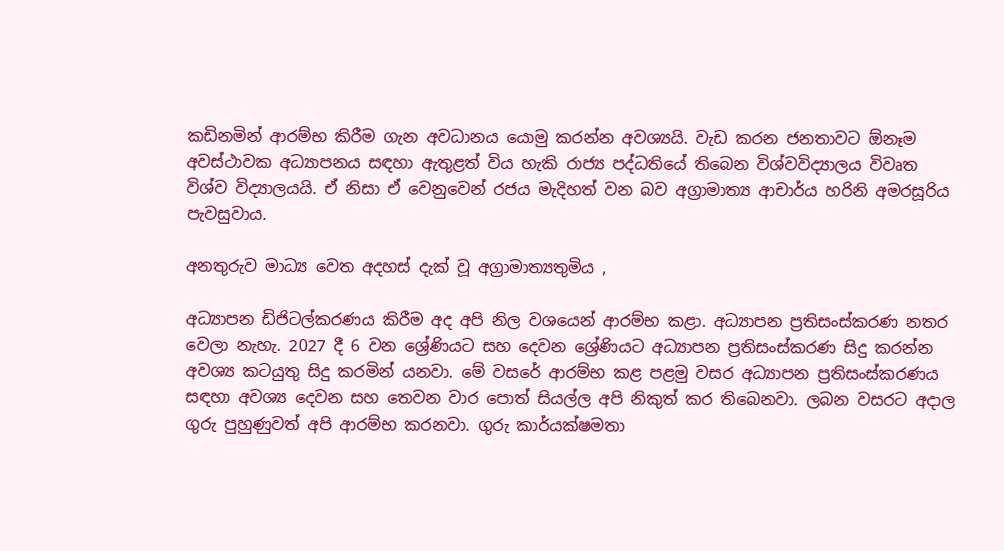කඩිනමින් ආරම්භ කිරීම ගැන අවධානය යොමු කරන්න අවශ්‍යයි. වැඩ කරන ජනතාවට ඕනෑම අවස්ථාවක අධ්‍යාපනය සඳහා ඇතුළත් විය හැකි රාජ්‍ය පද්ධතියේ තිබෙන විශ්වවිද්‍යාලය විවෘත විශ්ව විද්‍යාලයයි. ඒ නිසා ඒ වෙනුවෙන් රජය මැදිහත් වන බව අග්‍රාමාත්‍ය ආචාර්ය හරිනි අමරසූරිය පැවසුවාය.

අනතුරුව මාධ්‍ය වෙත අදහස් දැක් වූ අග්‍රාමාත්‍යතුමිය ,

අධ්‍යාපන ඩිජිටල්කරණය කිරීම අද අපි නිල වශයෙන් ආරම්භ කළා. අධ්‍යාපන ප්‍රතිසංස්කරණ නතර වෙලා නැහැ. 2027 දී 6 වන ශ්‍රේණියට සහ දෙවන ශ්‍රේණියට අධ්‍යාපන ප්‍රතිසංස්කරණ සිදු කරන්න අවශ්‍ය කටයුතු සිදු කරමින් යනවා. මේ වසරේ ආරම්භ කළ පළමු වසර අධ්‍යාපන ප්‍රතිසංස්කරණය සඳහා අවශ්‍ය දෙවන සහ තෙවන වාර පොත් සියල්ල අපි නිකුත් කර තිබෙනවා. ලබන වසරට අදාල ගුරු පුහුණුවත් අපි ආරම්භ කරනවා. ගුරු කාර්යක්ෂමතා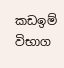කඩඉම් විභාග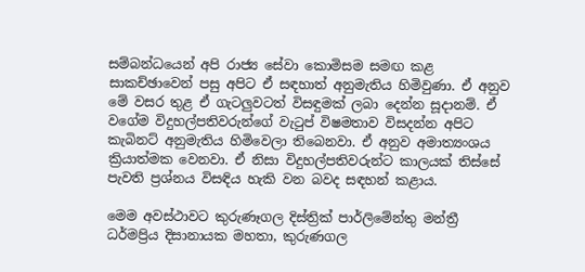සම්බන්ධයෙන් අපි රාජ්‍ය සේවා කොමිසම සමඟ කළ සාකච්ඡාවෙන් පසු අපිට ඒ සඳහාත් අනුමැතිය හිමිවුණා. ඒ අනුව මේ වසර තුළ ඒ ගැටලුවටත් විසඳුමක් ලබා දෙන්න සූදානම්. ඒ වගේම විදුහල්පතිවරුන්ගේ වැටුප් විෂමතාව විසදන්න අපිට කැබිනට් අනුමැතිය හිමිවෙලා තිබෙනවා. ඒ අනුව අමාත්‍යංශය ක්‍රියාත්මක වෙනවා. ඒ නිසා විදුහල්පතිවරුන්ට කාලයක් තිස්සේ පැවති ප්‍රශ්නය විසඳිය හැකි වන බවද සඳහන් කළාය.

මෙම අවස්ථාවට කුරුණෑගල දිස්ත්‍රික් පාර්ලිමේන්තු මන්ත්‍රී ධර්මප්‍රිය දිසානායක මහතා, කුරුණගල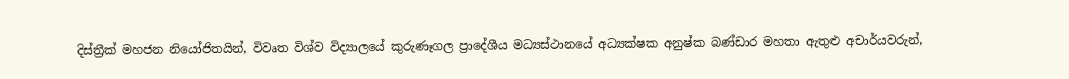දිස්ත්‍රීක් මහජන නියෝජිතයින්, විවෘත විශ්ව විද්‍යාලයේ කුරුණෑගල ප්‍රාදේශීය මධ්‍යස්ථානයේ අධ්‍යක්ෂක අනුෂ්ක බණ්ඩාර මහතා ඇතුළු අචාර්යවරුන්,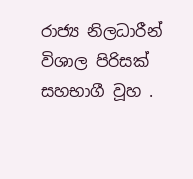රාජ්‍ය නිලධාරීන් විශාල පිරිසක් සහභාගී වූහ .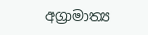අග්‍රාමාත්‍ය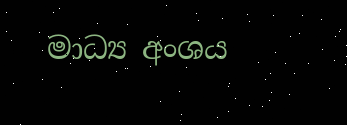මාධ්‍ය අංශය